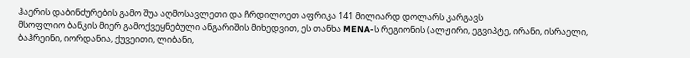ჰაერის დაბინძურების გამო შუა აღმოსავლეთი და ჩრდილოეთ აფრიკა 141 მილიარდ დოლარს კარგავს
მსოფლიო ბანკის მიერ გამოქვეყნებული ანგარიშის მიხედვით, ეს თანხა MENA-ს რეგიონის (ალჟირი, ეგვიპტე, ირანი, ისრაელი, ბაჰრეინი, იორდანია, ქუვეითი, ლიბანი,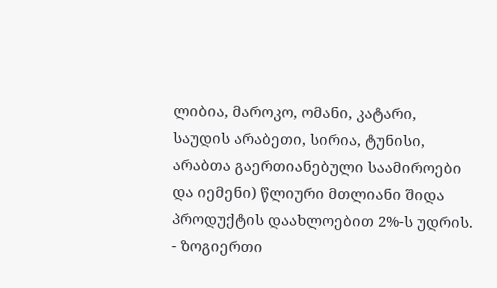ლიბია, მაროკო, ომანი, კატარი, საუდის არაბეთი, სირია, ტუნისი, არაბთა გაერთიანებული საამიროები და იემენი) წლიური მთლიანი შიდა პროდუქტის დაახლოებით 2%-ს უდრის.
- ზოგიერთი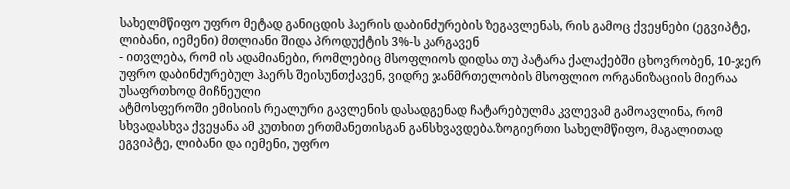სახელმწიფო უფრო მეტად განიცდის ჰაერის დაბინძურების ზეგავლენას, რის გამოც ქვეყნები (ეგვიპტე, ლიბანი, იემენი) მთლიანი შიდა პროდუქტის 3%-ს კარგავენ
- ითვლება, რომ ის ადამიანები, რომლებიც მსოფლიოს დიდსა თუ პატარა ქალაქებში ცხოვრობენ, 10-ჯერ უფრო დაბინძურებულ ჰაერს შეისუნთქავენ, ვიდრე ჯანმრთელობის მსოფლიო ორგანიზაციის მიერაა უსაფრთხოდ მიჩნეული
ატმოსფეროში ემისიის რეალური გავლენის დასადგენად ჩატარებულმა კვლევამ გამოავლინა, რომ სხვადასხვა ქვეყანა ამ კუთხით ერთმანეთისგან განსხვავდება.ზოგიერთი სახელმწიფო, მაგალითად ეგვიპტე, ლიბანი და იემენი, უფრო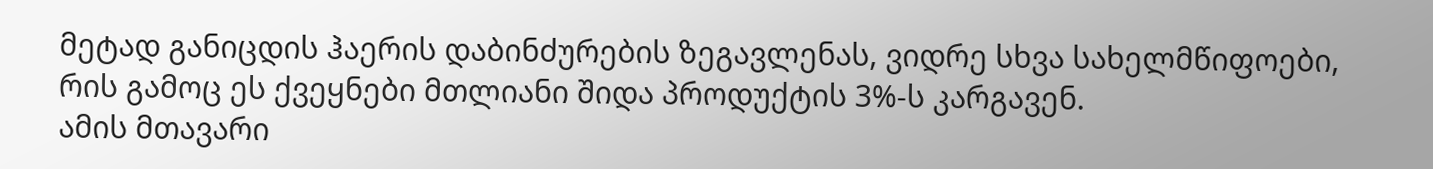მეტად განიცდის ჰაერის დაბინძურების ზეგავლენას, ვიდრე სხვა სახელმწიფოები, რის გამოც ეს ქვეყნები მთლიანი შიდა პროდუქტის 3%-ს კარგავენ.
ამის მთავარი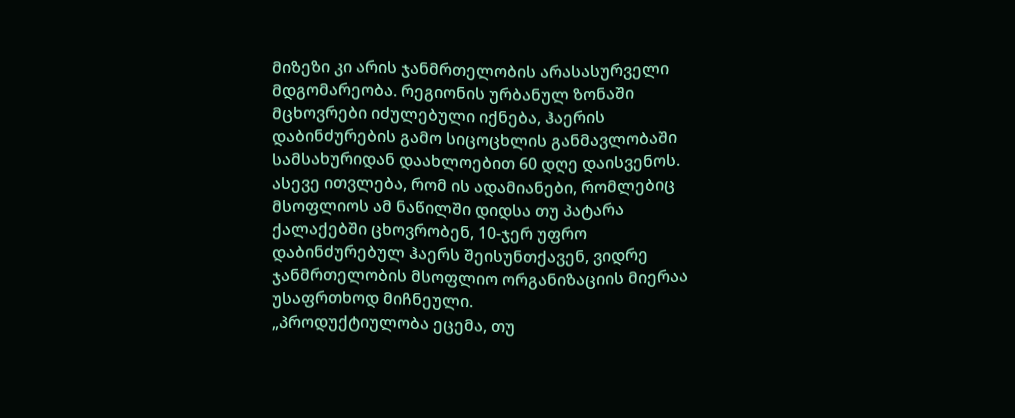მიზეზი კი არის ჯანმრთელობის არასასურველი მდგომარეობა. რეგიონის ურბანულ ზონაში მცხოვრები იძულებული იქნება, ჰაერის დაბინძურების გამო სიცოცხლის განმავლობაში სამსახურიდან დაახლოებით 60 დღე დაისვენოს. ასევე ითვლება, რომ ის ადამიანები, რომლებიც მსოფლიოს ამ ნაწილში დიდსა თუ პატარა ქალაქებში ცხოვრობენ, 10-ჯერ უფრო დაბინძურებულ ჰაერს შეისუნთქავენ, ვიდრე ჯანმრთელობის მსოფლიო ორგანიზაციის მიერაა უსაფრთხოდ მიჩნეული.
„პროდუქტიულობა ეცემა, თუ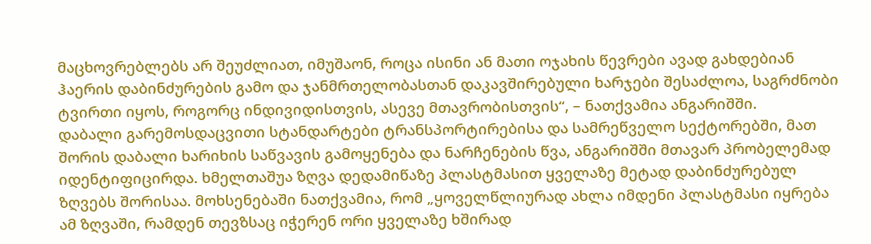მაცხოვრებლებს არ შეუძლიათ, იმუშაონ, როცა ისინი ან მათი ოჯახის წევრები ავად გახდებიან ჰაერის დაბინძურების გამო და ჯანმრთელობასთან დაკავშირებული ხარჯები შესაძლოა, საგრძნობი ტვირთი იყოს, როგორც ინდივიდისთვის, ასევე მთავრობისთვის“, – ნათქვამია ანგარიშში.
დაბალი გარემოსდაცვითი სტანდარტები ტრანსპორტირებისა და სამრეწველო სექტორებში, მათ შორის დაბალი ხარიხის საწვავის გამოყენება და ნარჩენების წვა, ანგარიშში მთავარ პრობელემად იდენტიფიცირდა. ხმელთაშუა ზღვა დედამიწაზე პლასტმასით ყველაზე მეტად დაბინძურებულ ზღვებს შორისაა. მოხსენებაში ნათქვამია, რომ „ყოველწლიურად ახლა იმდენი პლასტმასი იყრება ამ ზღვაში, რამდენ თევზსაც იჭერენ ორი ყველაზე ხშირად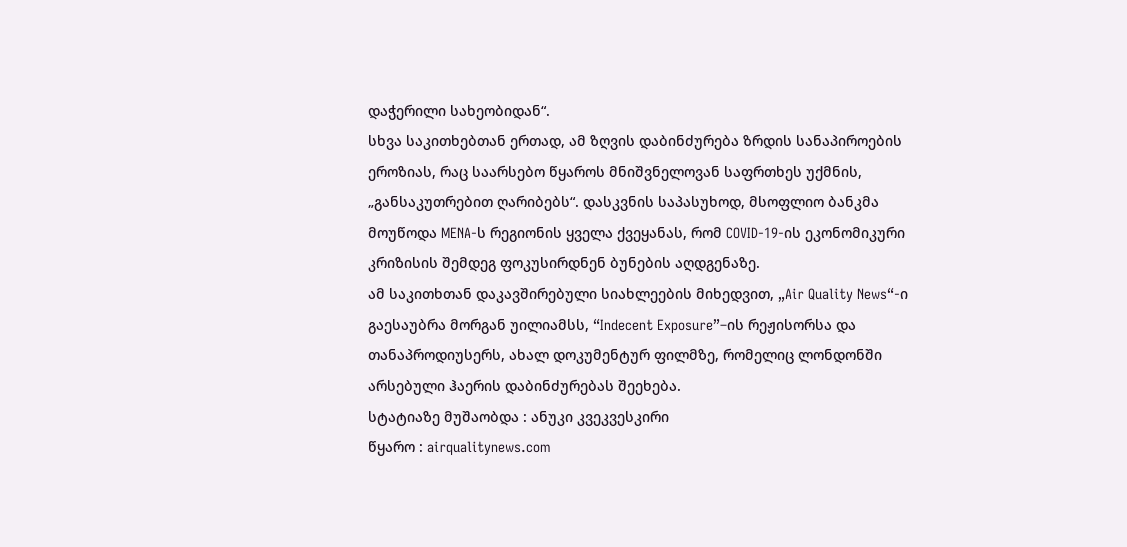დაჭერილი სახეობიდან“.
სხვა საკითხებთან ერთად, ამ ზღვის დაბინძურება ზრდის სანაპიროების ეროზიას, რაც საარსებო წყაროს მნიშვნელოვან საფრთხეს უქმნის, „განსაკუთრებით ღარიბებს“. დასკვნის საპასუხოდ, მსოფლიო ბანკმა მოუწოდა MENA-ს რეგიონის ყველა ქვეყანას, რომ COVID-19-ის ეკონომიკური კრიზისის შემდეგ ფოკუსირდნენ ბუნების აღდგენაზე.
ამ საკითხთან დაკავშირებული სიახლეების მიხედვით, „Air Quality News“-ი გაესაუბრა მორგან უილიამსს, “Indecent Exposure”–ის რეჟისორსა და თანაპროდიუსერს, ახალ დოკუმენტურ ფილმზე, რომელიც ლონდონში არსებული ჰაერის დაბინძურებას შეეხება.
სტატიაზე მუშაობდა : ანუკი კვეკვესკირი
წყარო : airqualitynews.com